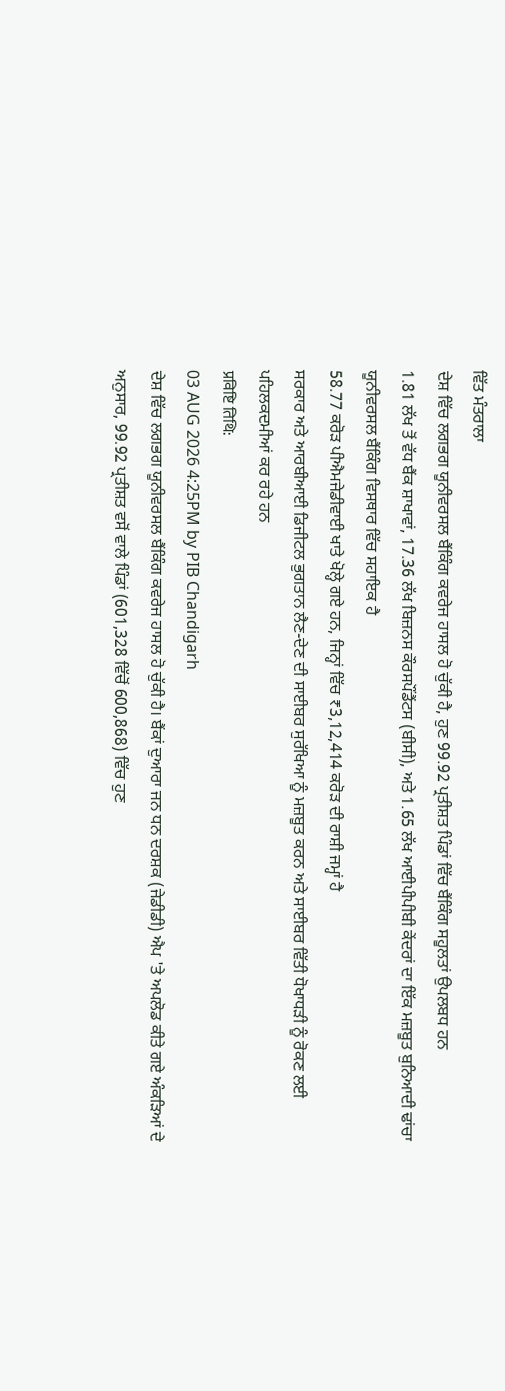ਵਿੱਤ ਮੰਤਰਾਲਾ
ਦੇਸ਼ ਵਿੱਚ ਲਗਭਗ ਯੂਨੀਵਰਸਲ ਬੈਂਕਿੰਗ ਕਵਰੇਜ ਹਾਸਲ ਹੋ ਚੁੱਕੀ ਹੈ, ਹੁਣ 99.92 ਪ੍ਰਤੀਸ਼ਤ ਪਿੰਡਾਂ ਵਿੱਚ ਬੈਂਕਿੰਗ ਸਹੂਲਤਾਂ ਉਪਲਬਧ ਹਨ
1.81 ਲੱਖ ਤੋਂ ਵੱਧ ਬੈਂਕ ਸ਼ਾਖਾਵਾਂ, 17.36 ਲੱਖ ਬਿਜ਼ਨਸ ਕੌਰਸਪੌਂਡੈਂਟਸ (ਬੀਸੀ), ਅਤੇ 1.65 ਲੱਖ ਆਈਪੀਪੀਬੀ ਕੇਂਦਰਾਂ ਦਾ ਇੱਕ ਮਜ਼ਬੂਤ ਬੁਨਿਆਦੀ ਢਾਂਚਾ ਯੂਨੀਵਰਸਲ ਬੈਂਕਿੰਗ ਵਿਸਥਾਰ ਵਿੱਚ ਸਹਾਇਕ ਹੈ
58.77 ਕਰੋੜ ਪੀਐਮਜੇਡੀਵਾਈ ਖਾਤੇ ਖੋਲ੍ਹੇ ਗਏ ਹਨ, ਜਿਨ੍ਹਾਂ ਵਿੱਚ ₹3,12,414 ਕਰੋੜ ਦੀ ਰਾਸ਼ੀ ਜਮ੍ਹਾਂ ਹੈ
ਸਰਕਾਰ ਅਤੇ ਆਰਬੀਆਈ ਡਿਜੀਟਲ ਭੁਗਤਾਨ ਲੈਣ-ਦੇਣ ਦੀ ਸਾਈਬਰ ਸੁਰੱਖਿਆ ਨੂੰ ਮਜ਼ਬੂਤ ਕਰਨ ਅਤੇ ਸਾਈਬਰ ਵਿੱਤੀ ਧੋਖਾਧੜੀ ਨੂੰ ਰੋਕਣ ਲਈ ਪਹਿਲਕਦਮੀਆਂ ਕਰ ਰਹੇ ਹਨ
प्रविष्टि तिथि:
03 AUG 2026 4:25PM by PIB Chandigarh
ਦੇਸ਼ ਵਿੱਚ ਲਗਭਗ ਯੂਨੀਵਰਸਲ ਬੈਂਕਿੰਗ ਕਵਰੇਜ ਹਾਸਲ ਹੋ ਚੁੱਕੀ ਹੈ। ਬੈਂਕਾਂ ਦੁਆਰਾ ਜਨ ਧਨ ਦਰਸ਼ਕ (ਜੇਡੀਡੀ) ਐਪ 'ਤੇ ਅਪਲੋਡ ਕੀਤੇ ਗਏ ਅੰਕੜਿਆਂ ਦੇ ਅਨੁਸਾਰ, 99.92 ਪ੍ਰਤੀਸ਼ਤ ਵਸੋਂ ਵਾਲੇ ਪਿੰਡਾਂ (601,328 ਵਿੱਚੋਂ 600,868) ਵਿੱਚ ਹੁਣ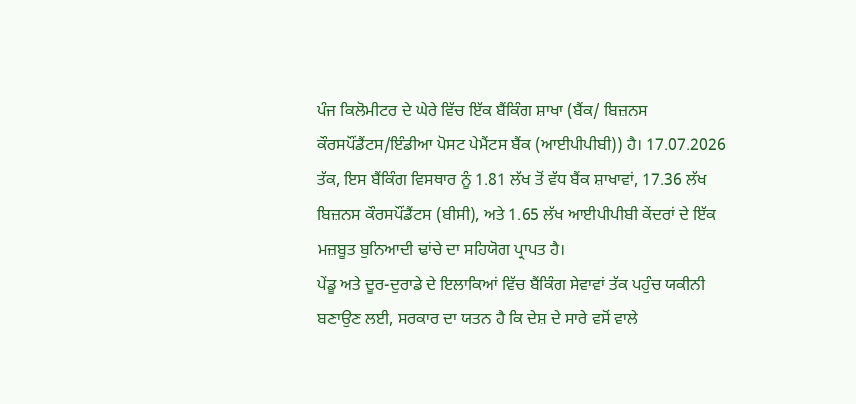ਪੰਜ ਕਿਲੋਮੀਟਰ ਦੇ ਘੇਰੇ ਵਿੱਚ ਇੱਕ ਬੈਂਕਿੰਗ ਸ਼ਾਖਾ (ਬੈਂਕ/ ਬਿਜ਼ਨਸ ਕੌਰਸਪੌਂਡੈਂਟਸ/ਇੰਡੀਆ ਪੋਸਟ ਪੇਮੈਂਟਸ ਬੈਂਕ (ਆਈਪੀਪੀਬੀ)) ਹੈ। 17.07.2026 ਤੱਕ, ਇਸ ਬੈਂਕਿੰਗ ਵਿਸਥਾਰ ਨੂੰ 1.81 ਲੱਖ ਤੋਂ ਵੱਧ ਬੈਂਕ ਸ਼ਾਖਾਵਾਂ, 17.36 ਲੱਖ ਬਿਜ਼ਨਸ ਕੌਰਸਪੌਂਡੈਂਟਸ (ਬੀਸੀ), ਅਤੇ 1.65 ਲੱਖ ਆਈਪੀਪੀਬੀ ਕੇਂਦਰਾਂ ਦੇ ਇੱਕ ਮਜ਼ਬੂਤ ਬੁਨਿਆਦੀ ਢਾਂਚੇ ਦਾ ਸਹਿਯੋਗ ਪ੍ਰਾਪਤ ਹੈ।
ਪੇਂਡੂ ਅਤੇ ਦੂਰ-ਦੁਰਾਡੇ ਦੇ ਇਲਾਕਿਆਂ ਵਿੱਚ ਬੈਂਕਿੰਗ ਸੇਵਾਵਾਂ ਤੱਕ ਪਹੁੰਚ ਯਕੀਨੀ ਬਣਾਉਣ ਲਈ, ਸਰਕਾਰ ਦਾ ਯਤਨ ਹੈ ਕਿ ਦੇਸ਼ ਦੇ ਸਾਰੇ ਵਸੋਂ ਵਾਲੇ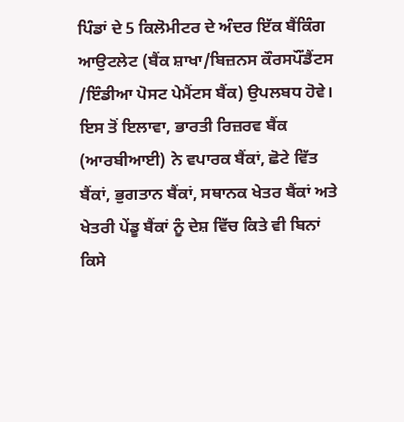ਪਿੰਡਾਂ ਦੇ 5 ਕਿਲੋਮੀਟਰ ਦੇ ਅੰਦਰ ਇੱਕ ਬੈਂਕਿੰਗ ਆਉਟਲੇਟ (ਬੈਂਕ ਸ਼ਾਖਾ/ਬਿਜ਼ਨਸ ਕੌਰਸਪੌਂਡੈਂਟਸ /ਇੰਡੀਆ ਪੋਸਟ ਪੇਮੈਂਟਸ ਬੈਂਕ) ਉਪਲਬਧ ਹੋਵੇ। ਇਸ ਤੋਂ ਇਲਾਵਾ, ਭਾਰਤੀ ਰਿਜ਼ਰਵ ਬੈਂਕ (ਆਰਬੀਆਈ) ਨੇ ਵਪਾਰਕ ਬੈਂਕਾਂ, ਛੋਟੇ ਵਿੱਤ ਬੈਂਕਾਂ, ਭੁਗਤਾਨ ਬੈਂਕਾਂ, ਸਥਾਨਕ ਖੇਤਰ ਬੈਂਕਾਂ ਅਤੇ ਖੇਤਰੀ ਪੇਂਡੂ ਬੈਂਕਾਂ ਨੂੰ ਦੇਸ਼ ਵਿੱਚ ਕਿਤੇ ਵੀ ਬਿਨਾਂ ਕਿਸੇ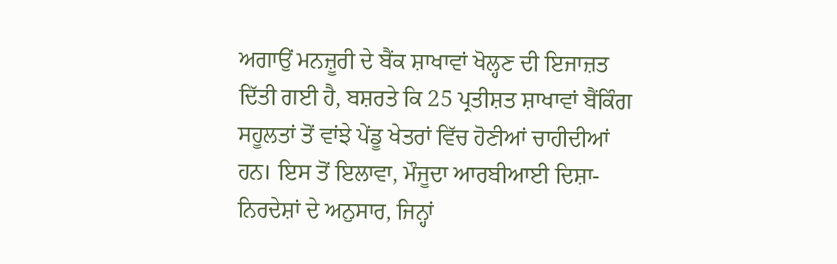ਅਗਾਉਂ ਮਨਜ਼ੂਰੀ ਦੇ ਬੈਂਕ ਸ਼ਾਖਾਵਾਂ ਖੋਲ੍ਹਣ ਦੀ ਇਜਾਜ਼ਤ ਦਿੱਤੀ ਗਈ ਹੈ, ਬਸ਼ਰਤੇ ਕਿ 25 ਪ੍ਰਤੀਸ਼ਤ ਸ਼ਾਖਾਵਾਂ ਬੈਂਕਿੰਗ ਸਹੂਲਤਾਂ ਤੋਂ ਵਾਂਝੇ ਪੇਂਡੂ ਖੇਤਰਾਂ ਵਿੱਚ ਹੋਣੀਆਂ ਚਾਹੀਦੀਆਂ ਹਨ। ਇਸ ਤੋਂ ਇਲਾਵਾ, ਮੌਜੂਦਾ ਆਰਬੀਆਈ ਦਿਸ਼ਾ-ਨਿਰਦੇਸ਼ਾਂ ਦੇ ਅਨੁਸਾਰ, ਜਿਨ੍ਹਾਂ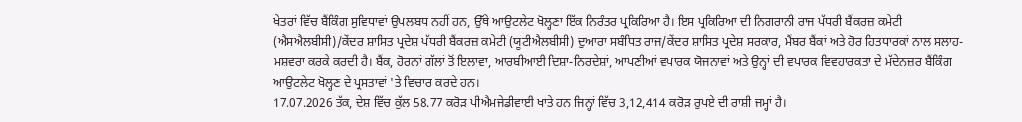ਖੇਤਰਾਂ ਵਿੱਚ ਬੈਂਕਿੰਗ ਸੁਵਿਧਾਵਾਂ ਉਪਲਬਧ ਨਹੀਂ ਹਨ, ਉੱਥੇ ਆਉਟਲੇਟ ਖੋਲ੍ਹਣਾ ਇੱਕ ਨਿਰੰਤਰ ਪ੍ਰਕਿਰਿਆ ਹੈ। ਇਸ ਪ੍ਰਕਿਰਿਆ ਦੀ ਨਿਗਰਾਨੀ ਰਾਜ ਪੱਧਰੀ ਬੈਂਕਰਜ਼ ਕਮੇਟੀ (ਐਸਐਲਬੀਸੀ)/ਕੇਂਦਰ ਸ਼ਾਸਿਤ ਪ੍ਰਦੇਸ਼ ਪੱਧਰੀ ਬੈਂਕਰਜ਼ ਕਮੇਟੀ (ਯੂਟੀਐਲਬੀਸੀ) ਦੁਆਰਾ ਸਬੰਧਿਤ ਰਾਜ/ਕੇਂਦਰ ਸ਼ਾਸਿਤ ਪ੍ਰਦੇਸ਼ ਸਰਕਾਰ, ਮੈਂਬਰ ਬੈਂਕਾਂ ਅਤੇ ਹੋਰ ਹਿਤਧਾਰਕਾਂ ਨਾਲ ਸਲਾਹ-ਮਸ਼ਵਰਾ ਕਰਕੇ ਕਰਦੀ ਹੈ। ਬੈਂਕ, ਹੋਰਨਾਂ ਗੱਲਾਂ ਤੋਂ ਇਲਾਵਾ, ਆਰਬੀਆਈ ਦਿਸ਼ਾ-ਨਿਰਦੇਸ਼ਾਂ, ਆਪਣੀਆਂ ਵਪਾਰਕ ਯੋਜਨਾਵਾਂ ਅਤੇ ਉਨ੍ਹਾਂ ਦੀ ਵਪਾਰਕ ਵਿਵਹਾਰਕਤਾ ਦੇ ਮੱਦੇਨਜ਼ਰ ਬੈਂਕਿੰਗ ਆਉਟਲੇਟ ਖੋਲ੍ਹਣ ਦੇ ਪ੍ਰਸਤਾਵਾਂ 'ਤੇ ਵਿਚਾਰ ਕਰਦੇ ਹਨ।
17.07.2026 ਤੱਕ, ਦੇਸ਼ ਵਿੱਚ ਕੁੱਲ 58.77 ਕਰੋੜ ਪੀਐਮਜੇਡੀਵਾਈ ਖਾਤੇ ਹਨ ਜਿਨ੍ਹਾਂ ਵਿੱਚ 3,12,414 ਕਰੋੜ ਰੁਪਏ ਦੀ ਰਾਸ਼ੀ ਜਮ੍ਹਾਂ ਹੈ।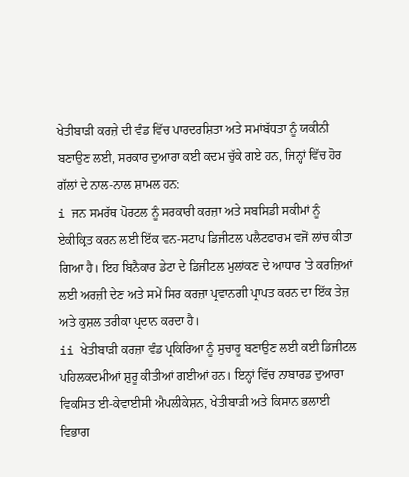ਖੇਤੀਬਾੜੀ ਕਰਜ਼ੇ ਦੀ ਵੰਡ ਵਿੱਚ ਪਾਰਦਰਸ਼ਿਤਾ ਅਤੇ ਸਮਾਂਬੱਧਤਾ ਨੂੰ ਯਕੀਨੀ ਬਣਾਉਣ ਲਈ, ਸਰਕਾਰ ਦੁਆਰਾ ਕਈ ਕਦਮ ਚੁੱਕੇ ਗਏ ਹਨ, ਜਿਨ੍ਹਾਂ ਵਿੱਚ ਹੋਰ ਗੱਲਾਂ ਦੇ ਨਾਲ-ਨਾਲ ਸ਼ਾਮਲ ਹਨ:
i ਜਨ ਸਮਰੱਥ ਪੋਰਟਲ ਨੂੰ ਸਰਕਾਰੀ ਕਰਜ਼ਾ ਅਤੇ ਸਬਸਿਡੀ ਸਕੀਮਾਂ ਨੂੰ ਏਕੀਕ੍ਰਿਤ ਕਰਨ ਲਈ ਇੱਕ ਵਨ-ਸਟਾਪ ਡਿਜੀਟਲ ਪਲੈਟਫਾਰਮ ਵਜੋਂ ਲਾਂਚ ਕੀਤਾ ਗਿਆ ਹੈ। ਇਹ ਬਿਨੈਕਾਰ ਡੇਟਾ ਦੇ ਡਿਜੀਟਲ ਮੁਲਾਂਕਣ ਦੇ ਆਧਾਰ 'ਤੇ ਕਰਜ਼ਿਆਂ ਲਈ ਅਰਜ਼ੀ ਦੇਣ ਅਤੇ ਸਮੇਂ ਸਿਰ ਕਰਜ਼ਾ ਪ੍ਰਵਾਨਗੀ ਪ੍ਰਾਪਤ ਕਰਨ ਦਾ ਇੱਕ ਤੇਜ਼ ਅਤੇ ਕੁਸ਼ਲ ਤਰੀਕਾ ਪ੍ਰਦਾਨ ਕਰਦਾ ਹੈ।
ii ਖੇਤੀਬਾੜੀ ਕਰਜ਼ਾ ਵੰਡ ਪ੍ਰਕਿਰਿਆ ਨੂੰ ਸੁਚਾਰੂ ਬਣਾਉਣ ਲਈ ਕਈ ਡਿਜੀਟਲ ਪਹਿਲਕਦਮੀਆਂ ਸ਼ੁਰੂ ਕੀਤੀਆਂ ਗਈਆਂ ਹਨ। ਇਨ੍ਹਾਂ ਵਿੱਚ ਨਾਬਾਰਡ ਦੁਆਰਾ ਵਿਕਸਿਤ ਈ-ਕੇਵਾਈਸੀ ਐਪਲੀਕੇਸ਼ਨ, ਖੇਤੀਬਾੜੀ ਅਤੇ ਕਿਸਾਨ ਭਲਾਈ ਵਿਭਾਗ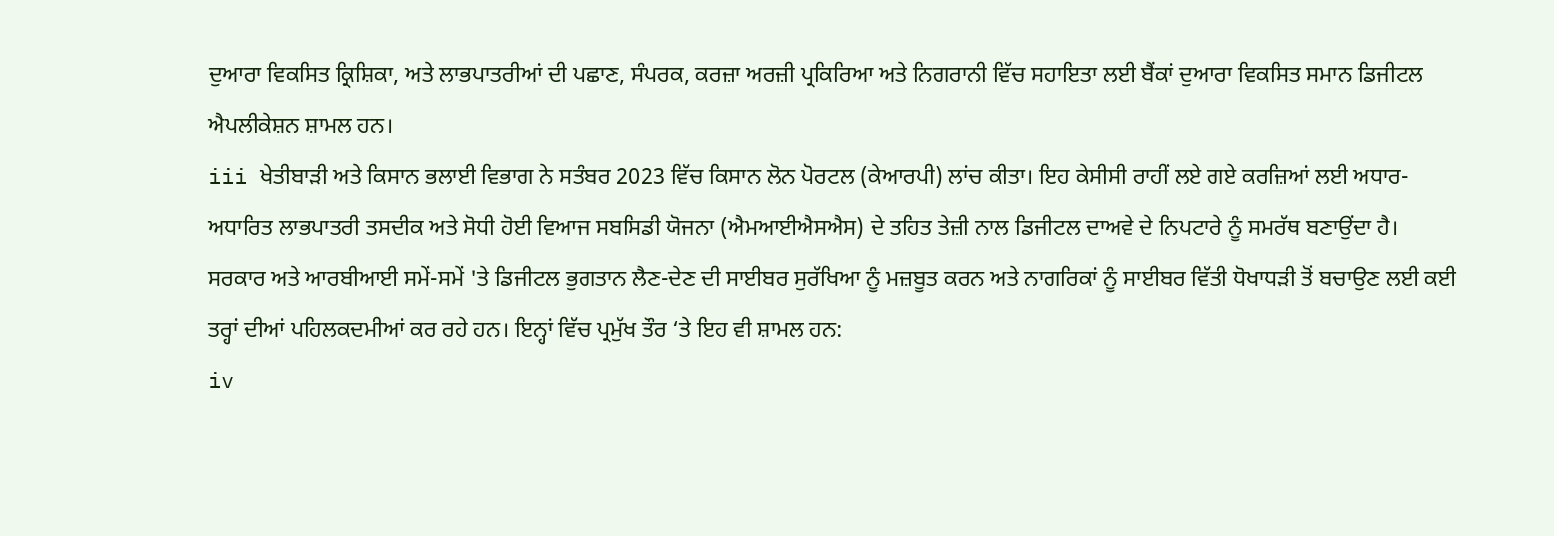ਦੁਆਰਾ ਵਿਕਸਿਤ ਕ੍ਰਿਸ਼ਿਕਾ, ਅਤੇ ਲਾਭਪਾਤਰੀਆਂ ਦੀ ਪਛਾਣ, ਸੰਪਰਕ, ਕਰਜ਼ਾ ਅਰਜ਼ੀ ਪ੍ਰਕਿਰਿਆ ਅਤੇ ਨਿਗਰਾਨੀ ਵਿੱਚ ਸਹਾਇਤਾ ਲਈ ਬੈਂਕਾਂ ਦੁਆਰਾ ਵਿਕਸਿਤ ਸਮਾਨ ਡਿਜੀਟਲ ਐਪਲੀਕੇਸ਼ਨ ਸ਼ਾਮਲ ਹਨ।
iii ਖੇਤੀਬਾੜੀ ਅਤੇ ਕਿਸਾਨ ਭਲਾਈ ਵਿਭਾਗ ਨੇ ਸਤੰਬਰ 2023 ਵਿੱਚ ਕਿਸਾਨ ਲੋਨ ਪੋਰਟਲ (ਕੇਆਰਪੀ) ਲਾਂਚ ਕੀਤਾ। ਇਹ ਕੇਸੀਸੀ ਰਾਹੀਂ ਲਏ ਗਏ ਕਰਜ਼ਿਆਂ ਲਈ ਅਧਾਰ-ਅਧਾਰਿਤ ਲਾਭਪਾਤਰੀ ਤਸਦੀਕ ਅਤੇ ਸੋਧੀ ਹੋਈ ਵਿਆਜ ਸਬਸਿਡੀ ਯੋਜਨਾ (ਐਮਆਈਐਸਐਸ) ਦੇ ਤਹਿਤ ਤੇਜ਼ੀ ਨਾਲ ਡਿਜੀਟਲ ਦਾਅਵੇ ਦੇ ਨਿਪਟਾਰੇ ਨੂੰ ਸਮਰੱਥ ਬਣਾਉਂਦਾ ਹੈ।
ਸਰਕਾਰ ਅਤੇ ਆਰਬੀਆਈ ਸਮੇਂ-ਸਮੇਂ 'ਤੇ ਡਿਜੀਟਲ ਭੁਗਤਾਨ ਲੈਣ-ਦੇਣ ਦੀ ਸਾਈਬਰ ਸੁਰੱਖਿਆ ਨੂੰ ਮਜ਼ਬੂਤ ਕਰਨ ਅਤੇ ਨਾਗਰਿਕਾਂ ਨੂੰ ਸਾਈਬਰ ਵਿੱਤੀ ਧੋਖਾਧੜੀ ਤੋਂ ਬਚਾਉਣ ਲਈ ਕਈ ਤਰ੍ਹਾਂ ਦੀਆਂ ਪਹਿਲਕਦਮੀਆਂ ਕਰ ਰਹੇ ਹਨ। ਇਨ੍ਹਾਂ ਵਿੱਚ ਪ੍ਰਮੁੱਖ ਤੌਰ ‘ਤੇ ਇਹ ਵੀ ਸ਼ਾਮਲ ਹਨ:
iv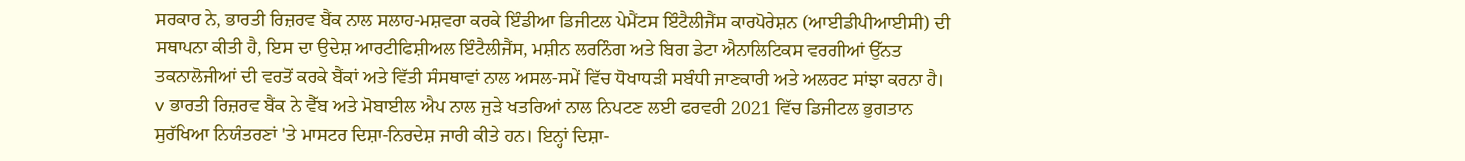ਸਰਕਾਰ ਨੇ, ਭਾਰਤੀ ਰਿਜ਼ਰਵ ਬੈਂਕ ਨਾਲ ਸਲਾਹ-ਮਸ਼ਵਰਾ ਕਰਕੇ ਇੰਡੀਆ ਡਿਜੀਟਲ ਪੇਮੈਂਟਸ ਇੰਟੈਲੀਜੈਂਸ ਕਾਰਪੋਰੇਸ਼ਨ (ਆਈਡੀਪੀਆਈਸੀ) ਦੀ ਸਥਾਪਨਾ ਕੀਤੀ ਹੈ, ਇਸ ਦਾ ਉਦੇਸ਼ ਆਰਟੀਫਿਸ਼ੀਅਲ ਇੰਟੈਲੀਜੈਂਸ, ਮਸ਼ੀਨ ਲਰਨਿੰਗ ਅਤੇ ਬਿਗ ਡੇਟਾ ਐਨਾਲਿਟਿਕਸ ਵਰਗੀਆਂ ਉੱਨਤ ਤਕਨਾਲੋਜੀਆਂ ਦੀ ਵਰਤੋਂ ਕਰਕੇ ਬੈਂਕਾਂ ਅਤੇ ਵਿੱਤੀ ਸੰਸਥਾਵਾਂ ਨਾਲ ਅਸਲ-ਸਮੇਂ ਵਿੱਚ ਧੋਖਾਧੜੀ ਸਬੰਧੀ ਜਾਣਕਾਰੀ ਅਤੇ ਅਲਰਟ ਸਾਂਝਾ ਕਰਨਾ ਹੈ।
v ਭਾਰਤੀ ਰਿਜ਼ਰਵ ਬੈਂਕ ਨੇ ਵੈੱਬ ਅਤੇ ਮੋਬਾਈਲ ਐਪ ਨਾਲ ਜੁੜੇ ਖਤਰਿਆਂ ਨਾਲ ਨਿਪਟਣ ਲਈ ਫਰਵਰੀ 2021 ਵਿੱਚ ਡਿਜੀਟਲ ਭੁਗਤਾਨ ਸੁਰੱਖਿਆ ਨਿਯੰਤਰਣਾਂ 'ਤੇ ਮਾਸਟਰ ਦਿਸ਼ਾ-ਨਿਰਦੇਸ਼ ਜਾਰੀ ਕੀਤੇ ਹਨ। ਇਨ੍ਹਾਂ ਦਿਸ਼ਾ-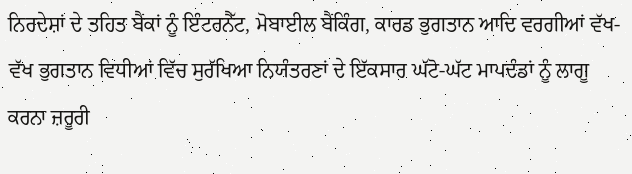ਨਿਰਦੇਸ਼ਾਂ ਦੇ ਤਹਿਤ ਬੈਂਕਾਂ ਨੂੰ ਇੰਟਰਨੈੱਟ, ਮੋਬਾਈਲ ਬੈਂਕਿੰਗ, ਕਾਰਡ ਭੁਗਤਾਨ ਆਦਿ ਵਰਗੀਆਂ ਵੱਖ-ਵੱਖ ਭੁਗਤਾਨ ਵਿਧੀਆਂ ਵਿੱਚ ਸੁਰੱਖਿਆ ਨਿਯੰਤਰਣਾਂ ਦੇ ਇੱਕਸਾਰ ਘੱਟੋ-ਘੱਟ ਮਾਪਦੰਡਾਂ ਨੂੰ ਲਾਗੂ ਕਰਨਾ ਜ਼ਰੂਰੀ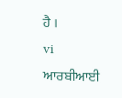ਹੈ ।
vi ਆਰਬੀਆਈ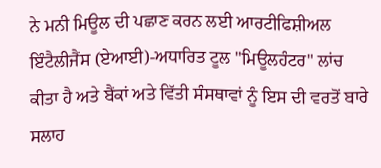ਨੇ ਮਨੀ ਮਿਊਲ ਦੀ ਪਛਾਣ ਕਰਨ ਲਈ ਆਰਟੀਫਿਸ਼ੀਅਲ ਇੰਟੈਲੀਜੈਂਸ (ਏਆਈ)-ਅਧਾਰਿਤ ਟੂਲ "ਮਿਊਲਹੰਟਰ" ਲਾਂਚ ਕੀਤਾ ਹੈ ਅਤੇ ਬੈਂਕਾਂ ਅਤੇ ਵਿੱਤੀ ਸੰਸਥਾਵਾਂ ਨੂੰ ਇਸ ਦੀ ਵਰਤੋਂ ਬਾਰੇ ਸਲਾਹ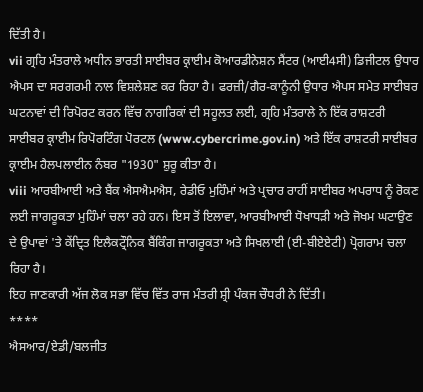ਦਿੱਤੀ ਹੈ।
vii ਗ੍ਰਹਿ ਮੰਤਰਾਲੇ ਅਧੀਨ ਭਾਰਤੀ ਸਾਈਬਰ ਕ੍ਰਾਈਮ ਕੋਆਰਡੀਨੇਸ਼ਨ ਸੈਂਟਰ (ਆਈ4ਸੀ) ਡਿਜੀਟਲ ਉਧਾਰ ਐਪਸ ਦਾ ਸਰਗਰਮੀ ਨਾਲ ਵਿਸ਼ਲੇਸ਼ਣ ਕਰ ਰਿਹਾ ਹੈ। ਫਰਜ਼ੀ/ਗੈਰ-ਕਾਨੂੰਨੀ ਉਧਾਰ ਐਪਸ ਸਮੇਤ ਸਾਈਬਰ ਘਟਨਾਵਾਂ ਦੀ ਰਿਪੋਰਟ ਕਰਨ ਵਿੱਚ ਨਾਗਰਿਕਾਂ ਦੀ ਸਹੂਲਤ ਲਈ, ਗ੍ਰਹਿ ਮੰਤਰਾਲੇ ਨੇ ਇੱਕ ਰਾਸ਼ਟਰੀ ਸਾਈਬਰ ਕ੍ਰਾਈਮ ਰਿਪੋਰਟਿੰਗ ਪੋਰਟਲ (www.cybercrime.gov.in) ਅਤੇ ਇੱਕ ਰਾਸ਼ਟਰੀ ਸਾਈਬਰ ਕ੍ਰਾਈਮ ਹੈਲਪਲਾਈਨ ਨੰਬਰ "1930" ਸ਼ੁਰੂ ਕੀਤਾ ਹੈ।
viii ਆਰਬੀਆਈ ਅਤੇ ਬੈਂਕ ਐਸਐਮਐਸ, ਰੇਡੀਓ ਮੁਹਿੰਮਾਂ ਅਤੇ ਪ੍ਰਚਾਰ ਰਾਹੀਂ ਸਾਈਬਰ ਅਪਰਾਧ ਨੂੰ ਰੋਕਣ ਲਈ ਜਾਗਰੂਕਤਾ ਮੁਹਿੰਮਾਂ ਚਲਾ ਰਹੇ ਹਨ। ਇਸ ਤੋਂ ਇਲਾਵਾ, ਆਰਬੀਆਈ ਧੋਖਾਧੜੀ ਅਤੇ ਜੋਖਮ ਘਟਾਉਣ ਦੇ ਉਪਾਵਾਂ 'ਤੇ ਕੇਂਦ੍ਰਿਤ ਇਲੈਕਟ੍ਰੌਨਿਕ ਬੈਂਕਿੰਗ ਜਾਗਰੂਕਤਾ ਅਤੇ ਸਿਖਲਾਈ (ਈ-ਬੀਏਏਟੀ) ਪ੍ਰੋਗਰਾਮ ਚਲਾ ਰਿਹਾ ਹੈ।
ਇਹ ਜਾਣਕਾਰੀ ਅੱਜ ਲੋਕ ਸਭਾ ਵਿੱਚ ਵਿੱਤ ਰਾਜ ਮੰਤਰੀ ਸ਼੍ਰੀ ਪੰਕਜ ਚੌਧਰੀ ਨੇ ਦਿੱਤੀ।
****
ਐਸਆਰ/ਏਡੀ/ਬਲਜੀਤ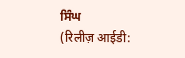ਸਿੰਘ
(रिलीज़ आईडी: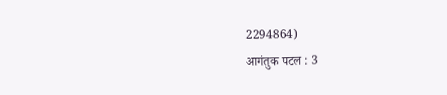2294864)
आगंतुक पटल : 3